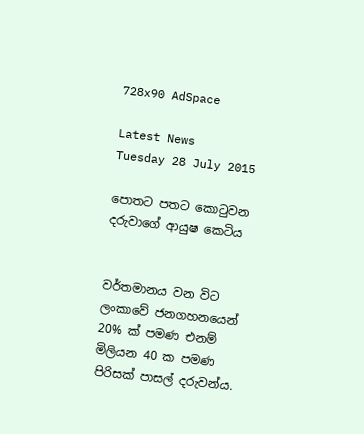728x90 AdSpace

Latest News
Tuesday 28 July 2015

පොතට පතට කොටුවන දරුවාගේ ආයුෂ කෙටිය


වර්තමානය වන විට ලංකාවේ ජනගහනයෙන් 20% ක්‌ පමණ එනම් මිලියන 40 ක පමණ පිරිසක්‌ පාසල් දරුවන්ය.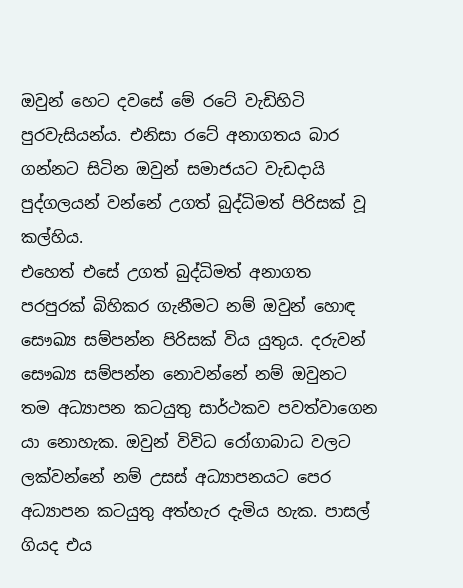ඔවුන් හෙට දවසේ මේ රටේ වැඩිහිටි පුරවැසියන්ය. එනිසා රටේ අනාගතය බාර ගන්නට සිටින ඔවුන් සමාජයට වැඩදායි පුද්ගලයන් වන්නේ උගත් බුද්ධිමත් පිරිසක්‌ වූ කල්හිය.
එහෙත් එසේ උගත් බුද්ධිමත් අනාගත පරපුරක්‌ බිහිකර ගැනීමට නම් ඔවුන් හොඳ සෞඛ්‍ය සම්පන්න පිරිසක්‌ විය යුතුය. දරුවන් සෞඛ්‍ය සම්පන්න නොවන්නේ නම් ඔවුනට තම අධ්‍යාපන කටයුතු සාර්ථකව පවත්වාගෙන යා නොහැක. ඔවුන් විවිධ රෝගාබාධ වලට ලක්‌වන්නේ නම් උසස්‌ අධ්‍යාපනයට පෙර අධ්‍යාපන කටයුතු අත්හැර දැමිය හැක. පාසල් ගියද එය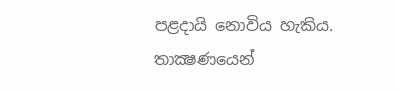පළදායි නොවිය හැකිය. තාක්‍ෂණයෙන්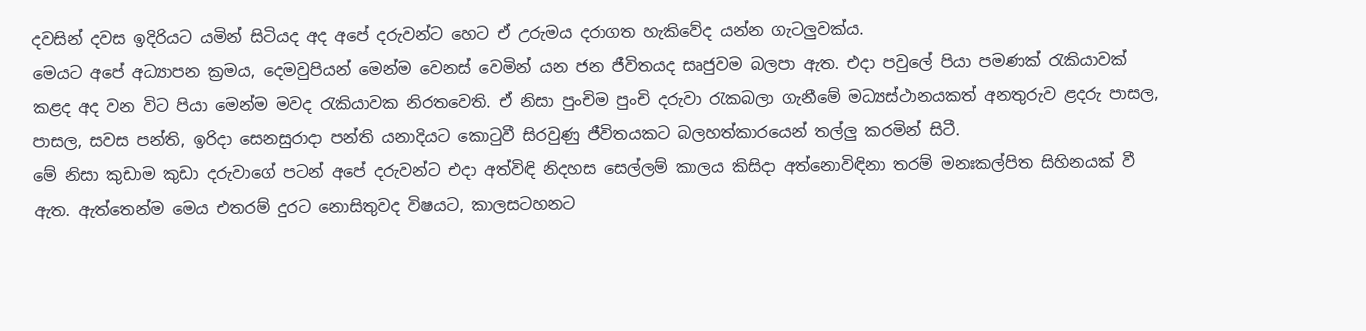දවසින් දවස ඉදිරියට යමින් සිටියද අද අපේ දරුවන්ට හෙට ඒ උරුමය දරාගත හැකිවේද යන්න ගැටලුවක්‌ය.
මෙයට අපේ අධ්‍යාපන ක්‍රමය, දෙමවුපියන් මෙන්ම වෙනස්‌ වෙමින් යන ජන ජීවිතයද සෘජුවම බලපා ඇත. එදා පවුලේ පියා පමණක්‌ රැකියාවක්‌ කළද අද වන විට පියා මෙන්ම මවද රැකියාවක නිරතවෙති. ඒ නිසා පුංචිම පුංචි දරුවා රැකබලා ගැනීමේ මධ්‍යස්‌ථානයකත් අනතුරුව ළදරු පාසල, පාසල, සවස පන්ති, ඉරිදා සෙනසුරාදා පන්ති යනාදියට කොටුවී සිරවුණු ජීවිතයකට බලහත්කාරයෙන් තල්ලු කරමින් සිටී.
මේ නිසා කුඩාම කුඩා දරුවාගේ පටන් අපේ දරුවන්ට එදා අත්විඳි නිදහස සෙල්ලම් කාලය කිසිදා අත්නොවිඳිනා තරම් මනඃකල්පිත සිහිනයක්‌ වී ඇත. ඇත්තෙන්ම මෙය එතරම් දුරට නොසිතුවද විෂයට, කාලසටහනට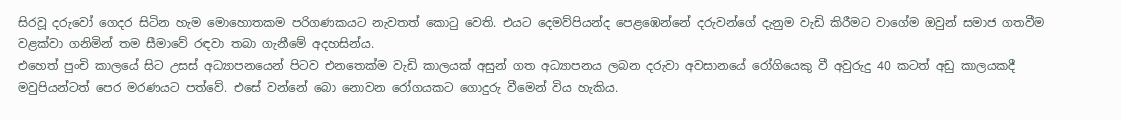සිරවූ දරුවෝ ගෙදර සිටින හැම මොහොතකම පරිගණකයට නැවතත් කොටු වෙති. එයට දෙමව්පියන්ද පෙළඹෙන්නේ දරුවන්ගේ දැනුම වැඩි කිරීමට වාගේම ඔවුන් සමාජ ගතවීම වළක්‌වා ගනිමින් තම සීමාවේ රඳවා තබා ගැනීමේ අදහසින්ය.
එහෙත් පුංචි කාලයේ සිට උසස්‌ අධ්‍යාපනයෙන් පිටව එනතෙක්‌ම වැඩි කාලයක්‌ අසුන් ගත අධ්‍යාපනය ලබන දරුවා අවසානයේ රෝගියෙකු වී අවුරුදු 40 කටත් අඩු කාලයකදී මවුපියන්ටත් පෙර මරණයට පත්වේ. එසේ වන්නේ බො නොවන රෝගයකට ගොදුරු වීමෙන් විය හැකිය.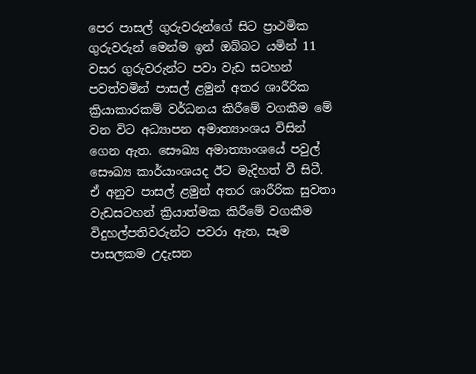පෙර පාසල් ගුරුවරුන්ගේ සිට ප්‍රාථමික ගුරුවරුන් මෙන්ම ඉන් ඔබ්බට යමින් 11 වසර ගුරුවරුන්ට පවා වැඩ සටහන් පවත්වමින් පාසල් ළමුන් අතර ශාරීරික ක්‍රියාකාරකම් වර්ධනය කිරීමේ වගකීම මේ වන විට අධ්‍යාපන අමාත්‍යාංශය විසින් ගෙන ඇත. සෞඛ්‍ය අමාත්‍යාංශයේ පවුල් සෞඛ්‍ය කාර්යාංශයද ඊට මැදිහත් වී සිටී.
ඒ අනුව පාසල් ළමුන් අතර ශාරීරික සුවතා වැඩසටහන් ක්‍රියාත්මක කිරීමේ වගකීම විදුහල්පතිවරුන්ට පවරා ඇත, සෑම පාසලකම උදැසන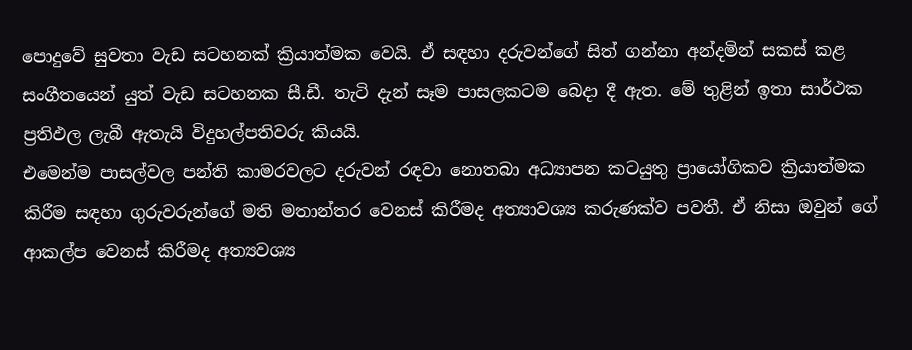පොදුවේ සුවතා වැඩ සටහනක්‌ ක්‍රියාත්මක වෙයි. ඒ සඳහා දරුවන්ගේ සිත් ගන්නා අන්දමින් සකස්‌ කළ සංගීතයෙන් යුත් වැඩ සටහනක සී.ඩී. තැටි දැන් සෑම පාසලකටම බෙදා දී ඇත. මේ තුළින් ඉතා සාර්ථක ප්‍රතිඵල ලැබී ඇතැයි විදුහල්පතිවරු කියයි.
එමෙන්ම පාසල්වල පන්ති කාමරවලට දරුවන් රඳවා නොතබා අධ්‍යාපන කටයුතු ප්‍රායෝගිකව ක්‍රියාත්මක කිරීම සඳහා ගුරුවරුන්ගේ මති මතාන්තර වෙනස්‌ කිරීමද අත්‍යාවශ්‍ය කරුණක්‌ව පවතී. ඒ නිසා ඔවුන් ගේ ආකල්ප වෙනස්‌ කිරීමද අත්‍යවශ්‍ය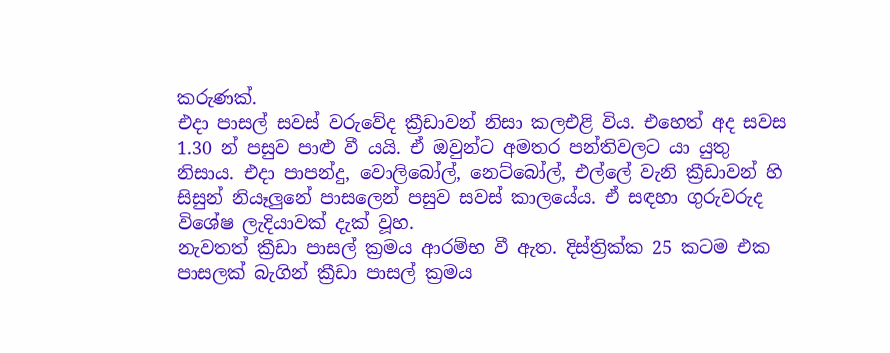කරුණක්‌.
එදා පාසල් සවස්‌ වරුවේද ක්‍රීඩාවන් නිසා කලඑළි විය. එහෙත් අද සවස 1.30 න් පසුව පාළු වී යයි. ඒ ඔවුන්ට අමතර පන්තිවලට යා යුතු නිසාය. එදා පාපන්දු, වොලිබෝල්, නෙට්‌බෝල්, එල්ලේ වැනි ක්‍රීඩාවන් හි සිසුන් නියෑලුනේ පාසලෙන් පසුව සවස්‌ කාලයේය. ඒ සඳහා ගුරුවරුද විශේෂ ලැදියාවක්‌ දැක්‌ වූහ.
නැවතත් ක්‍රීඩා පාසල් ක්‍රමය ආරම්භ වී ඇත. දිස්‌ත්‍රික්‌ක 25 කටම එක පාසලක්‌ බැගින් ක්‍රීඩා පාසල් ක්‍රමය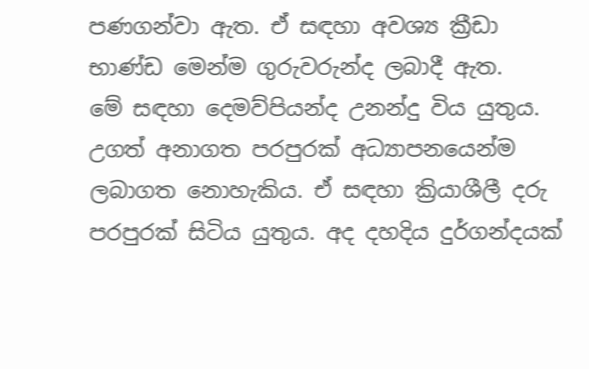පණගන්වා ඇත. ඒ සඳහා අවශ්‍ය ක්‍රීඩා භාණ්‌ඩ මෙන්ම ගුරුවරුන්ද ලබාදී ඇත.
මේ සඳහා දෙමව්පියන්ද උනන්දු විය යුතුය. උගත් අනාගත පරපුරක්‌ අධ්‍යාපනයෙන්ම ලබාගත නොහැකිය. ඒ සඳහා ක්‍රියාශීලී දරු පරපුරක්‌ සිටිය යුතුය. අද දහදිය දුර්ගන්දයක්‌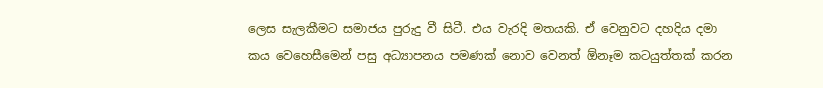ලෙස සැලකීමට සමාජය පුරුදු වී සිටී. එය වැරදි මතයකි. ඒ වෙනුවට දහදිය දමා කය වෙහෙසීමෙන් පසු අධ්‍යාපනය පමණක්‌ නොව වෙනත් ඕනෑම කටයුත්තක්‌ කරන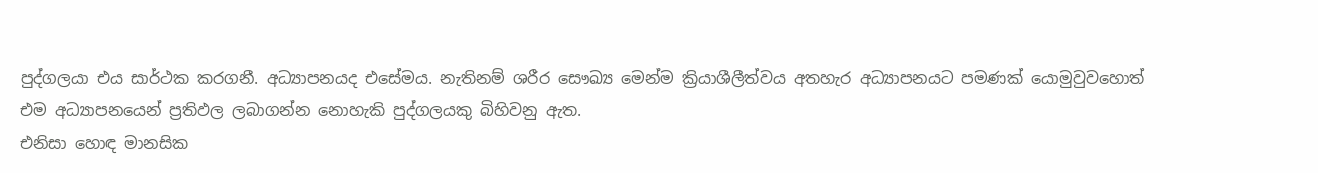පුද්ගලයා එය සාර්ථක කරගනී. අධ්‍යාපනයද එසේමය. නැතිනම් ශරීර සෞඛ්‍ය මෙන්ම ක්‍රියාශීලීත්වය අතහැර අධ්‍යාපනයට පමණක්‌ යොමුවුවහොත් එම අධ්‍යාපනයෙන් ප්‍රතිඵල ලබාගන්න නොහැකි පුද්ගලයකු බිහිවනු ඇත.
එනිසා හොඳ මානසික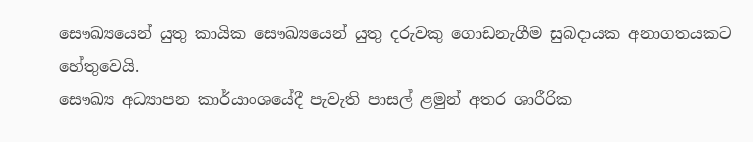සෞඛ්‍යයෙන් යුතු කායික සෞඛ්‍යයෙන් යුතු දරුවකු ගොඩනැගීම සුබදායක අනාගතයකට හේතුවෙයි.
සෞඛ්‍ය අධ්‍යාපන කාර්යාංශයේදී පැවැති පාසල් ළමුන් අතර ශාරීරික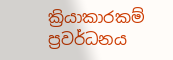ක්‍රියාකාරකම් ප්‍රවර්ධනය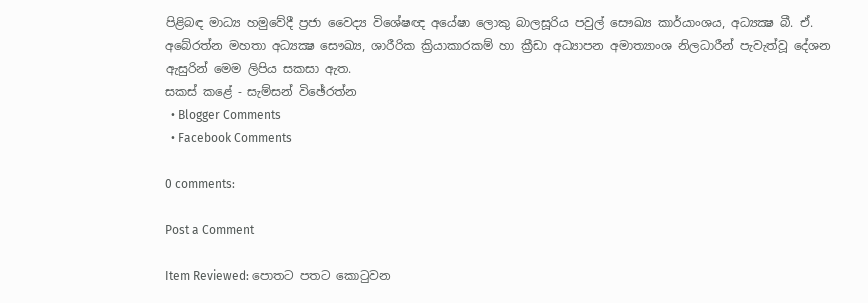පිළිබඳ මාධ්‍ය හමුවේදී ප්‍රජා වෛද්‍ය විශේෂඥ අයේෂා ලොකු බාලසූරිය පවුල් සෞඛ්‍ය කාර්යාංශය, අධ්‍යක්‍ෂ බී. ඒ. අබේරත්න මහතා අධ්‍යක්‍ෂ සෞඛ්‍ය, ශාරීරික ක්‍රියාකාරකම් හා ක්‍රීඩා අධ්‍යාපන අමාත්‍යාංශ නිලධාරීන් පැවැත්වූ දේශන ඇසුරින් මෙම ලිපිය සකසා ඇත.
සකස්‌ කළේ - සැම්සන් විඡේරත්න
  • Blogger Comments
  • Facebook Comments

0 comments:

Post a Comment

Item Reviewed: පොතට පතට කොටුවන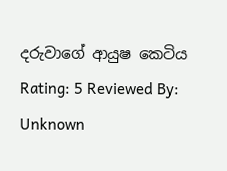දරුවාගේ ආයුෂ කෙටිය Rating: 5 Reviewed By: Unknown